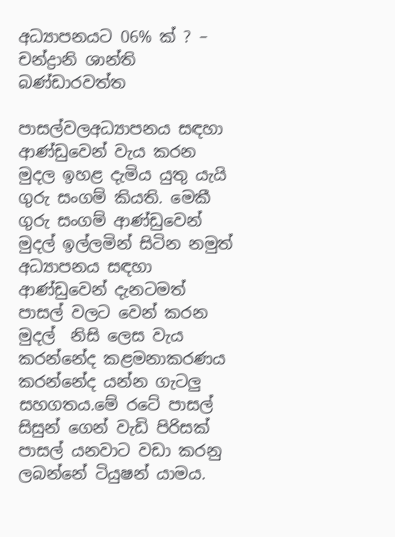අධ්‍යාපනයට 06% ක් ? – චන්ද්‍රානි ශාන්ති බණ්ඩාරවත්ත

පාසල්වලඅධ්‍යාපනය සඳහා  ආණ්ඩුවෙන් වැය කරන මුදල ඉහළ දැමිය යුතු යැයි ගුරු සංගම් කියති. මෙකී ගුරු සංගම් ආණ්ඩුවෙන් මුදල් ඉල්ලමින් සිටින නමුත් අධ්‍යාපනය සඳහා ආණ්ඩුවෙන් දැනටමත් පාසල් වලට වෙන් කරන මුදල්  නිසි ලෙස වැය කරන්නේද කළමනාකරණය  කරන්නේද යන්න ගැටලු සහගතය.මේ රටේ පාසල් සිසුන් ගෙන් වැඩි පිරිසක් පාසල් යනවාට වඩා කරනු ලබන්නේ ටියුෂන් යාමය.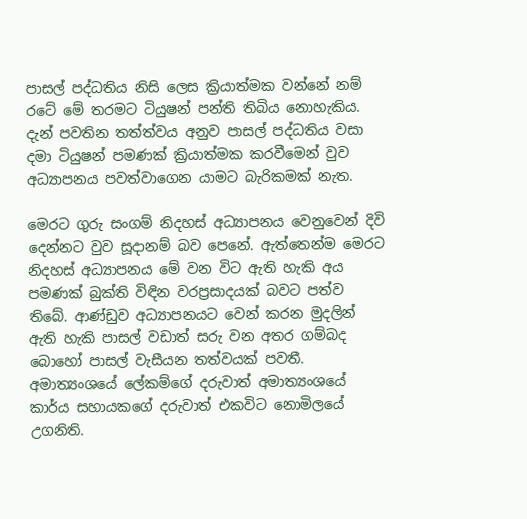පාසල් පද්ධතිය නිසි ලෙස ක්‍රියාත්මක වන්නේ නම් රටේ මේ තරමට ටියුෂන් පන්ති තිබිය නොහැකිය. දැන් පවතින තත්ත්වය අනුව පාසල් පද්ධතිය වසා දමා ටියුෂන් පමණක් ක්‍රියාත්මක කරවීමෙන් වුව අධ්‍යාපනය පවත්වාගෙන යාමට බැරිකමක් නැත.

මෙරට ගුරු සංගම් නිදහස් අධ්‍යාපනය වෙනුවෙන් දිවි දෙන්නට වුව සූදානම් බව පෙනේ. ඇත්තෙන්ම මෙරට නිදහස් අධ්‍යාපනය මේ වන විට ඇති හැකි අය පමණක් බුක්ති විඳින වරප්‍රසාදයක් බවට පත්ව තිබේ. ආණ්ඩුව අධ්‍යාපනයට වෙන් කරන මුදලින් ඇති හැකි පාසල් වඩාත් සරු වන අතර ගම්බද බොහෝ පාසල් වැසීයන තත්වයක් පවතී. අමාත්‍යංශයේ ලේකම්ගේ දරුවාත් අමාත්‍යංශයේ කාර්ය සහායකගේ දරුවාත් එකවිට නොමිලයේ උගනිති.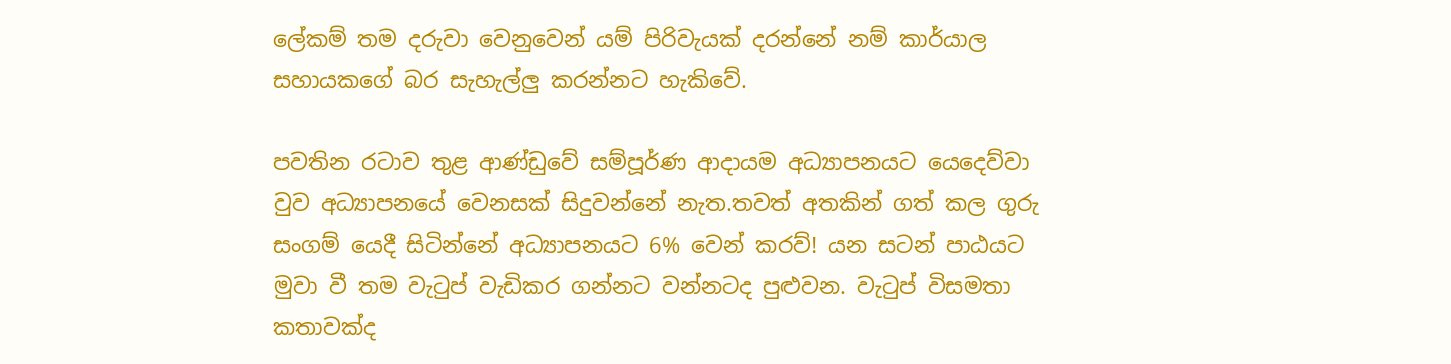ලේකම් තම දරුවා වෙනුවෙන් යම් පිරිවැයක් දරන්නේ නම් කාර්යාල සහායකගේ බර සැහැල්ලු කරන්නට හැකිවේ.

පවතින රටාව තුළ ආණ්ඩුවේ සම්පූර්ණ ආදායම අධ්‍යාපනයට යෙදෙව්වා වුව අධ්‍යාපනයේ වෙනසක් සිදුවන්නේ නැත.තවත් අතකින් ගත් කල ගුරු සංගම් යෙදී සිටින්නේ අධ්‍යාපනයට 6% වෙන් කරව්! යන සටන් පාඨයට මුවා වී තම වැටුප් වැඩිකර ගන්නට වන්නටද පුළුවන. වැටුප් විසමතා කතාවක්ද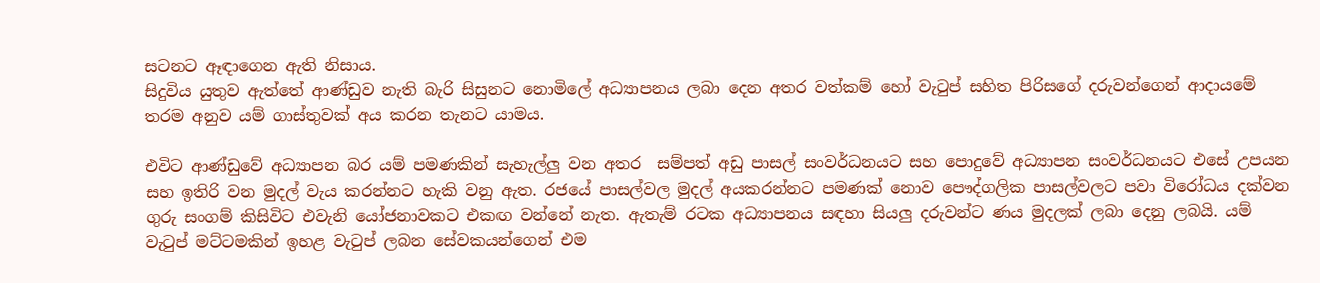සටනට ඈඳාගෙන ඇති නිසාය.
සිදුවිය යුතුව ඇත්තේ ආණ්ඩුව නැති බැරි සිසුනට නොමිලේ අධ්‍යාපනය ලබා දෙන අතර වත්කම් හෝ වැටුප් සහිත පිරිසගේ දරුවන්ගෙන් ආදායමේ තරම අනුව යම් ගාස්තුවක් අය කරන තැනට යාමය.

එවිට ආණ්ඩුවේ අධ්‍යාපන බර යම් පමණකින් සැහැල්ලු වන අතර  සම්පත් අඩු පාසල් සංවර්ධනයට සහ පොදුවේ අධ්‍යාපන සංවර්ධනයට එසේ උපයන සහ ඉතිරි වන මුදල් වැය කරන්නට හැකි වනු ඇත. රජයේ පාසල්වල මුදල් අයකරන්නට පමණක් නොව පෞද්ගලික පාසල්වලට පවා විරෝධය දක්වන ගුරු සංගම් කිසිවිට එවැනි යෝජනාවකට එකඟ වන්නේ නැත. ඇතැම් රටක අධ්‍යාපනය සඳහා සියලු දරුවන්ට ණය මුදලක් ලබා දෙනු ලබයි. යම් වැටුප් මට්ටමකින් ඉහළ වැටුප් ලබන සේවකයන්ගෙන් එම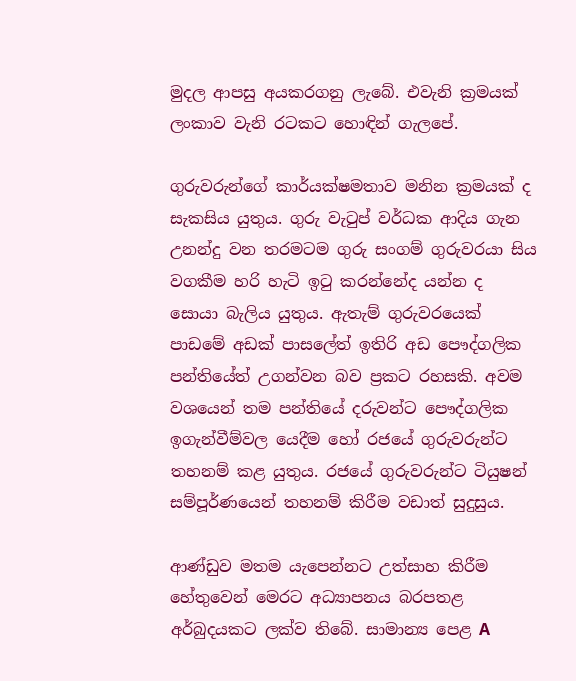මුදල ආපසු අයකරගනු ලැබේ. එවැනි ක්‍රමයක් ලංකාව වැනි රටකට හොඳින් ගැලපේ.

ගුරුවරුන්ගේ කාර්යක්ෂමතාව මනින ක්‍රමයක් ද සැකසිය යුතුය. ගුරු වැටුප් වර්ධක ආදිය ගැන උනන්දු වන තරමටම ගුරු සංගම් ගුරුවරයා සිය වගකීම හරි හැටි ඉටු කරන්නේද යන්න ද සොයා බැලිය යුතුය. ඇතැම් ගුරුවරයෙක් පාඩමේ අඩක් පාසලේත් ඉතිරි අඩ පෞද්ගලික පන්තියේත් උගන්වන බව ප්‍රකට රහසකි. අවම වශයෙන් තම පන්තියේ දරුවන්ට පෞද්ගලික ඉගැන්වීම්වල යෙදීම හෝ රජයේ ගුරුවරුන්ට තහනම් කළ යුතුය. රජයේ ගුරුවරුන්ට ටියුෂන් සම්පූර්ණයෙන් තහනම් කිරීම වඩාත් සුදුසුය.

ආණ්ඩුව මතම යැපෙන්නට උත්සාහ කිරීම හේතුවෙන් මෙරට අධ්‍යාපනය බරපතළ අර්බුදයකට ලක්ව තිබේ. සාමාන්‍ය පෙළ A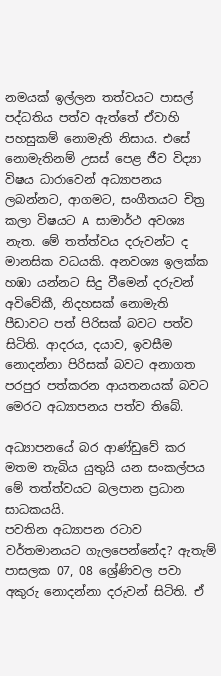නමයක් ඉල්ලන තත්වයට පාසල් පද්ධතිය පත්ව ඇත්තේ ඒවාහි පහසුකම් නොමැති නිසාය. එසේ නොමැතිනම් උසස් පෙළ ජීව විද්‍යා විෂය ධාරාවෙන් අධ්‍යාපනය ලබන්නට, ආගමට, සංගීතයට චිත්‍ර කලා විෂයට A සාමාර්ථ අවශ්‍ය නැත. මේ තත්ත්වය දරුවන්ට ද මානසික වධයකි. අනවශ්‍ය ඉලක්ක හඹා යන්නට සිදු වීමෙන් දරුවන් අවිවේකී, නිදහසක් නොමැති පීඩාවට පත් පිරිසක් බවට පත්ව සිටිති. ආදරය, දයාව, ඉවසීම නොදන්නා පිරිසක් බවට අනාගත පරපුර පත්කරන ආයතනයක් බවට මෙරට අධ්‍යාපනය පත්ව තිබේ.

අධ්‍යාපනයේ බර ආණ්ඩුවේ කර මතම තැබිය යුතුයි යන සංකල්පය මේ තත්ත්වයට බලපාන ප්‍රධාන සාධකයයි.
පවතින අධ්‍යාපන රටාව වර්තමානයට ගැලපෙන්නේද? ඇතැම් පාසලක 07, 08 ශ්‍රේණිවල පවා අකුරු නොදන්නා දරුවන් සිටිති. ඒ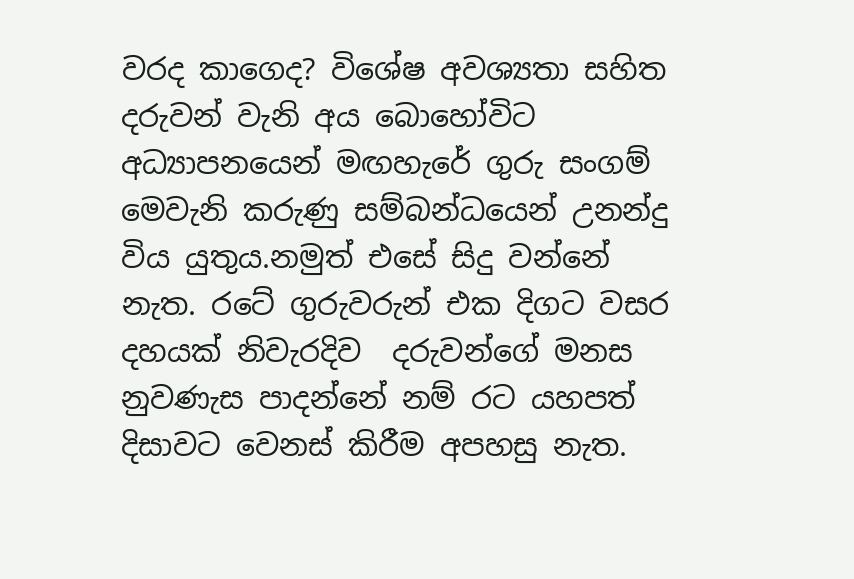වරද කාගෙද? විශේෂ අවශ්‍යතා සහිත දරුවන් වැනි අය බොහෝවිට අධ්‍යාපනයෙන් මඟහැරේ ගුරු සංගම් මෙවැනි කරුණු සම්බන්ධයෙන් උනන්දු විය යුතුය.නමුත් එසේ සිදු වන්නේ නැත. රටේ ගුරුවරුන් එක දිගට වසර දහයක් නිවැරදිව  දරුවන්ගේ මනස නුවණැස පාදන්නේ නම් රට යහපත් දිසාවට වෙනස් කිරීම අපහසු නැත.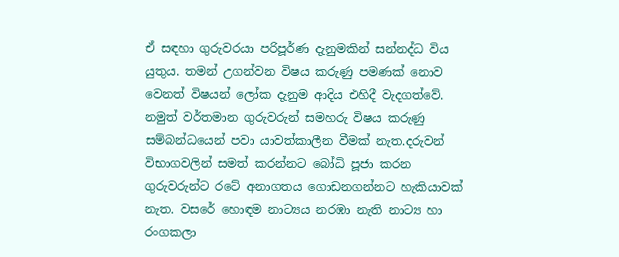ඒ සඳහා ගුරුවරයා පරිපූර්ණ දැනුමකින් සන්නද්ධ විය යුතුය. තමන් උගන්වන විෂය කරුණු පමණක් නොව වෙනත් විෂයන් ලෝක දැනුම ආදිය එහිදී වැදගත්වේ. නමුත් වර්තමාන ගුරුවරුන් සමහරු විෂය කරුණු සම්බන්ධයෙන් පවා යාවත්කාලීන වීමක් නැත.දරුවන් විභාගවලින් සමත් කරන්නට බෝධි පූජා කරන ගුරුවරුන්ට රටේ අනාගතය ගොඩනගන්නට හැකියාවක් නැත. වසරේ හොඳම නාට්‍යය නරඹා නැති නාට්‍ය හා රංගකලා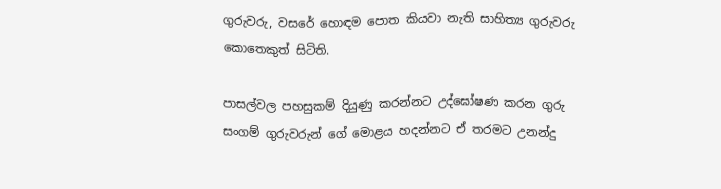ගුරුවරු, වසරේ හොඳම පොත කියවා නැති සාහිත්‍ය ගුරුවරු කොතෙකුත් සිටිති.

පාසල්වල පහසුකම් දියුණු කරන්නට උද්ඝෝෂණ කරන ගුරු සංගම් ගුරුවරුන් ගේ මොළය හදන්නට ඒ තරමට උනන්දු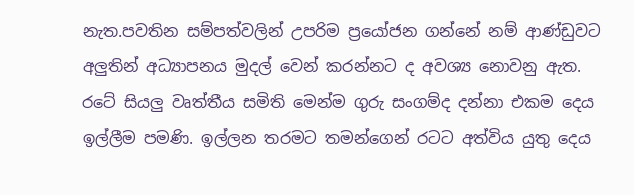නැත.පවතින සම්පත්වලින් උපරිම ප්‍රයෝජන ගන්නේ නම් ආණ්ඩුවට අලුතින් අධ්‍යාපනය මුදල් වෙන් කරන්නට ද අවශ්‍ය නොවනු ඇත. රටේ සියලු වෘත්තීය සමිති මෙන්ම ගුරු සංගම්ද දන්නා එකම දෙය ඉල්ලීම පමණි. ඉල්ලන තරමට තමන්ගෙන් රටට අත්විය යුතු දෙය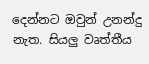දෙන්නට ඔවුන් උනන්දු නැත. සියලු වෘත්තීය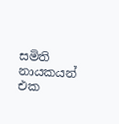සමිති නායකයන් එක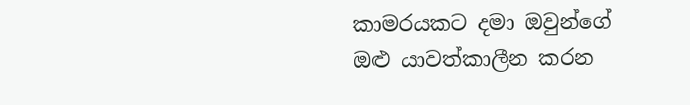කාමරයකට දමා ඔවුන්ගේ ඔළු යාවත්කාලීන කරන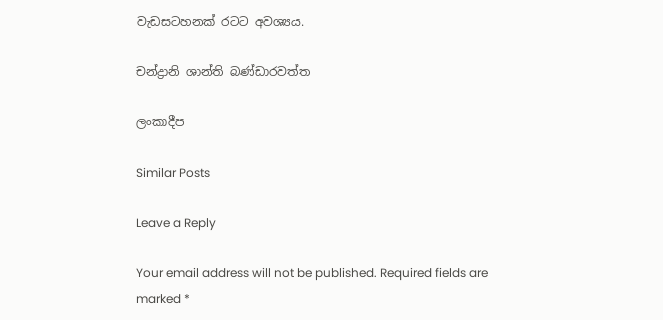වැඩසටහනක් රටට අවශ්‍යය.

චන්ද්‍රානි ශාන්ති බණ්ඩාරවත්ත

ලංකාදීප

Similar Posts

Leave a Reply

Your email address will not be published. Required fields are marked *